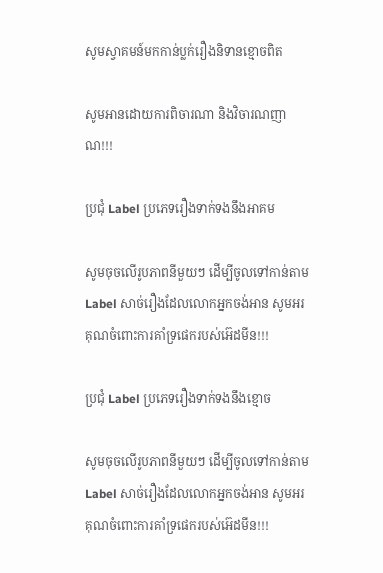សូមស្វាគមន៍មកកាន់ប្លក់រឿងនិទានខ្មោចពិត

សូមអានដោយការពិចារណា និងវិចារណញាណ!!!

ប្រជុំ Label ប្រភេទរឿងទាក់ទងនឹងអាគម

សូមចុចលើរូបភាពនីមួយៗ ដើម្បីចូលទៅកាន់តាម Label សាច់រឿងដែលលោកអ្នកចង់អាន សូមអរគុណចំពោះការគាំទ្រផេករបស់អ៊េដមីន!!!

ប្រជុំ Label ប្រភេទរឿងទាក់ទងនឹងខ្មោច

សូមចុចលើរូបភាពនីមួយៗ ដើម្បីចូលទៅកាន់តាម Label សាច់រឿងដែលលោកអ្នកចង់អាន សូមអរគុណចំពោះការគាំទ្រផេករបស់អ៊េដមីន!!!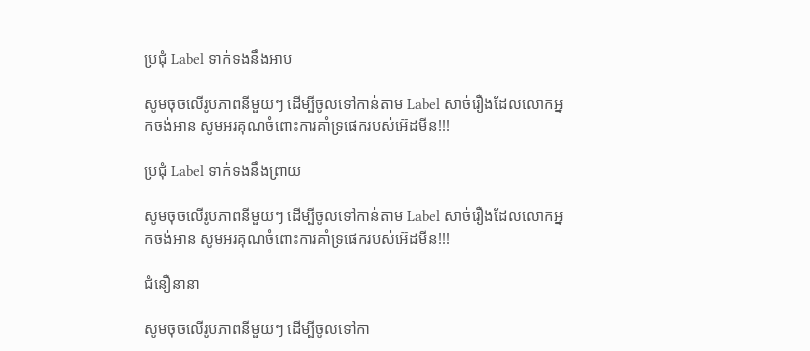ប្រជុំ Label ទាក់ទងនឹងអាប

សូមចុចលើរូបភាពនីមួយៗ ដើម្បីចូលទៅកាន់តាម Label សាច់រឿងដែលលោកអ្នកចង់អាន សូមអរគុណចំពោះការគាំទ្រផេករបស់អ៊េដមីន!!!

ប្រជុំ Label ទាក់ទងនឹងព្រាយ

សូមចុចលើរូបភាពនីមួយៗ ដើម្បីចូលទៅកាន់តាម Label សាច់រឿងដែលលោកអ្នកចង់អាន សូមអរគុណចំពោះការគាំទ្រផេករបស់អ៊េដមីន!!!

ជំនឿនានា

សូមចុចលើរូបភាពនីមួយៗ ដើម្បីចូលទៅកា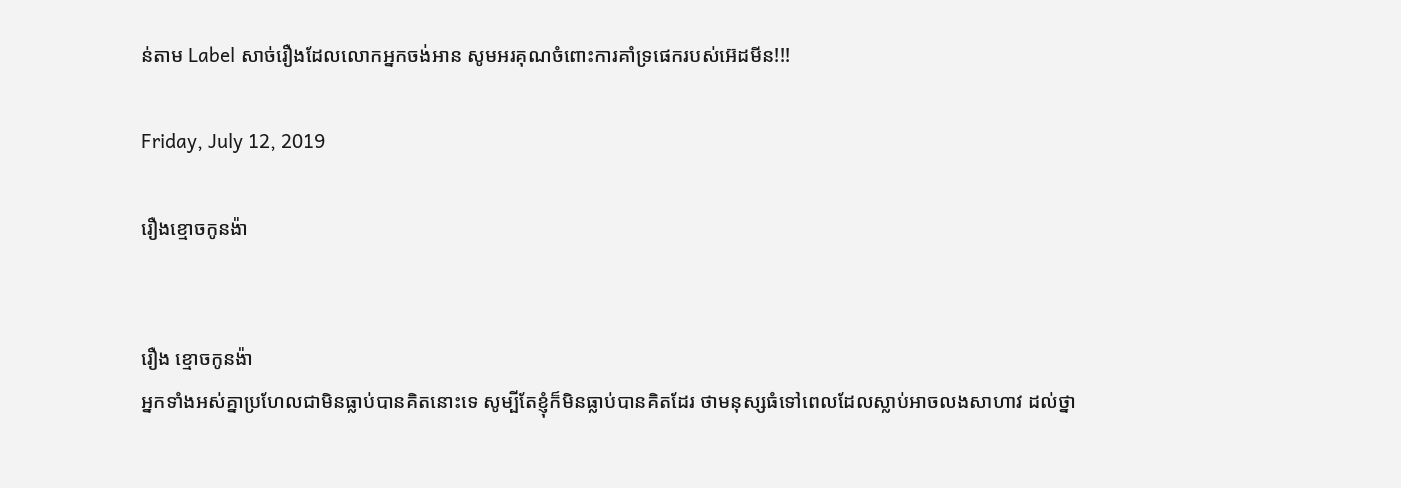ន់តាម Label សាច់រឿងដែលលោកអ្នកចង់អាន សូមអរគុណចំពោះការគាំទ្រផេករបស់អ៊េដមីន!!!

Friday, July 12, 2019

រឿងខ្មោចកូនង៉ា


រឿង ខ្មោចកូនង៉ា
អ្នកទាំងអស់គ្នាប្រហែលជាមិនធ្លាប់បានគិតនោះទេ សូម្បីតែខ្ញុំក៏មិនធ្លាប់បានគិតដែរ ថាមនុស្សធំទៅពេលដែលស្លាប់អាចលងសាហាវ ដល់ថ្នា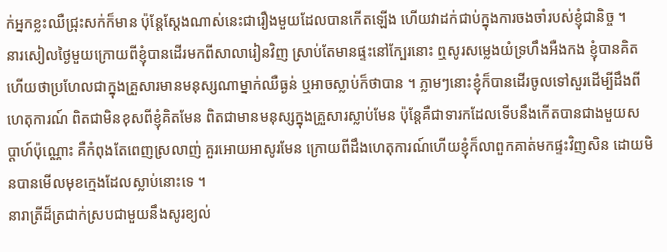ក់អ្នកខ្លះឈឺជ្រុះសក់ក៏មាន ប៉ុន្ដែស្ដែងណាស់នេះជារឿងមួយដែលបានកើតឡើង ហើយវាដក់ជាប់ក្នុងការចងចាំរបស់ខ្ញុំជានិច្ច ។
នារសៀលថ្ងៃមួយក្រោយពីខ្ញុំបានដើរមកពីសាលារៀនវិញ ស្រាប់តែមានផ្ទះនៅក្បែរនោះ ឮសូរសម្លេងយំទ្រហឹងអឺងកង ខ្ញុំបានគិតហើយថាប្រហែលជាក្នុងគ្រួសារមានមនុស្សណាម្នាក់ឈឺធ្ងន់ ឬអាចស្លាប់ក៏ថាបាន ។ ភ្លាមៗនោះខ្ញុំក៏បានដើរចូលទៅសួរដើម្បីដឹងពីហេតុការណ៍ ពិតជាមិនខុសពីខ្ញុំគិតមែន ពិតជាមានមនុស្សក្នុងគ្រួសារស្លាប់មែន ប៉ុន្ដែគឺជាទារកដែលទើបនឹងកើតបានជាងមួយសប្ដាហ៍ប៉ុណ្ណោះ គឺកំពុងតែពេញស្រលាញ់ គួរអោយអាសូរមែន ក្រោយពីដឹងហេតុការណ៍ហើយខ្ញុំក៏លាពួកគាត់មកផ្ទះវិញសិន ដោយមិនបានមើលមុខក្មេងដែលស្លាប់នោះទេ ។
នារាត្រីដ៏ត្រជាក់ស្របជាមួយនឹងសូរខ្យល់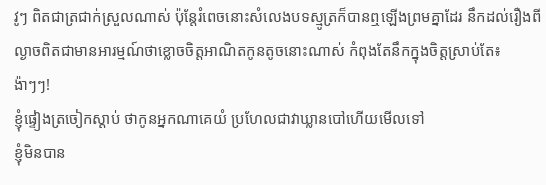វូៗ ពិតជាត្រជាក់ស្រួលណាស់ ប៉ុន្ដែរំពេចនោះសំលេងបទស្មូត្រក៏បានឮឡើងព្រមគ្នាដែរ នឹកដល់រឿងពីល្ងាចពិតជាមានអារម្មណ៍ថាខ្លោចចិត្តអាណិតកូនតូចនោះណាស់ កំពុងតែនឹកក្នុងចិត្តស្រាប់តែ៖
ង៉ាៗៗ!
ខ្ញុំផ្ទៀងត្រចៀកស្ដាប់ ថាកូនអ្នកណាគេយំ ប្រហែលជាវាឃ្លានបៅហើយមើលទៅ
ខ្ញុំមិនបាន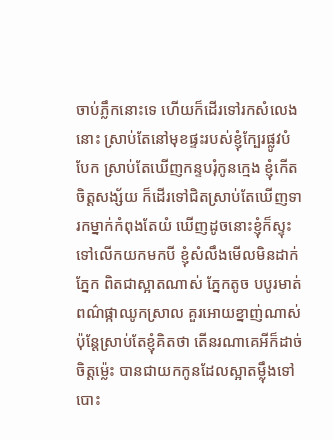ចាប់ភ្លឹកនោះទេ ហើយក៏ដើរទៅរកសំលេងនោះ ស្រាប់តែនៅមុខផ្ទះរបស់ខ្ញុំក្បែរផ្លូវបំបែក ស្រាប់តែឃើញកន្ទបរុំកូនក្មេង ខ្ញុំកើតចិត្តសង្ស័យ ក៏ដើរទៅជិតស្រាប់តែឃើញទារកម្នាក់កំពុងតែយំ ឃើញដូចនោះខ្ញុំក៏ស្ទុះទៅលើកយកមកបី ខ្ញុំសំលឹងមើលមិនដាក់ភ្នែក ពិតជាស្អាតណាស់ ភ្នែកតូច បបូរមាត់ពណ៌ផ្កាឈូកស្រាល គួរអោយខ្នាញ់ណាស់ ប៉ុន្ដែស្រាប់តែខ្ញុំគិតថា តើនរណាគេអីក៏ដាច់ចិត្តម្ល៉េះ បានជាយកកូនដែលស្អាតម្ល៉ឹងទៅបោះ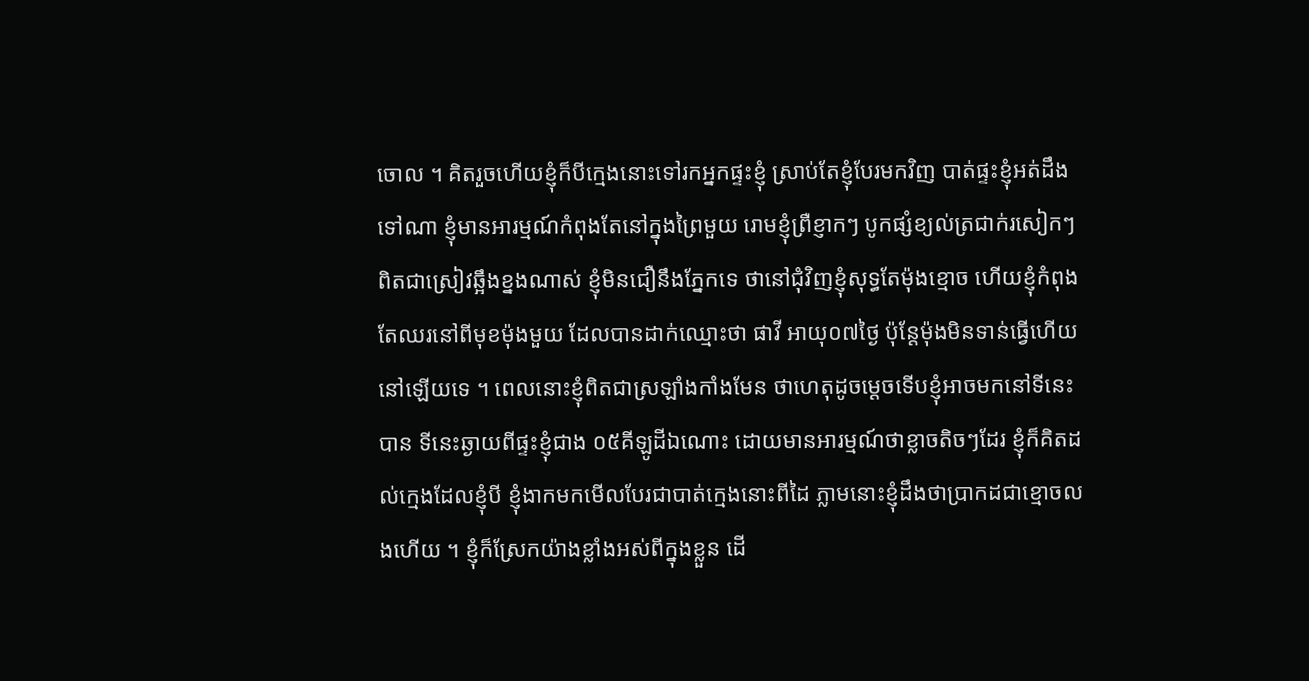ចោល ។ គិតរួចហើយខ្ញុំក៏បីក្មេងនោះទៅរកអ្នកផ្ទះខ្ញុំ ស្រាប់តែខ្ញុំបែរមកវិញ បាត់ផ្ទះខ្ញុំអត់ដឹងទៅណា ខ្ញុំមានអារម្មណ៍កំពុងតែនៅក្នុងព្រៃមួយ រោមខ្ញុំព្រឺខ្ញាកៗ បូកផ្សំខ្យល់ត្រជាក់រសៀកៗ ពិតជាស្រៀវឆ្អឹងខ្នងណាស់ ខ្ញុំមិនជឿនឹងភ្នែកទេ ថានៅជុំវិញខ្ញុំសុទ្ធតែម៉ុងខ្មោច ហើយខ្ញុំកំពុងតែឈរនៅពីមុខម៉ុងមួយ ដែលបានដាក់ឈ្មោះថា ផាវី អាយុ០៧ថ្ងៃ ប៉ុន្ដែម៉ុងមិនទាន់ធ្វើហើយនៅឡើយទេ ។ ពេលនោះខ្ញុំពិតជាស្រឡាំងកាំងមែន ថាហេតុដូចម្ដេចទើបខ្ញុំអាចមកនៅទីនេះបាន ទីនេះឆ្ងាយពីផ្ទះខ្ញុំជាង ០៥គីឡូដីឯណោះ ដោយមានអារម្មណ៍ថាខ្លាចតិចៗដែរ ខ្ញុំក៏គិតដល់ក្មេងដែលខ្ញុំបី ខ្ញុំងាកមកមើលបែរជាបាត់ក្មេងនោះពីដៃ ភ្លាមនោះខ្ញុំដឹងថាប្រាកដជាខ្មោចលងហើយ ។ ខ្ញុំក៏ស្រែកយ៉ាងខ្លាំងអស់ពីក្នុងខ្លួន ដើ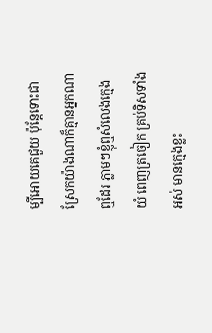ម្បីអោយគេជួយ ប៉ុន្ដែទោះជាស្រែកយ៉ាងណាក៏គ្មានអ្នកណាឮដែរ ភ្លាមៗខ្ញុំឮសំលេងក្មេងយំ ពេញត្រចៀក គ្រប់ទិសទាំងអស់ មានក្មេងខ្លះ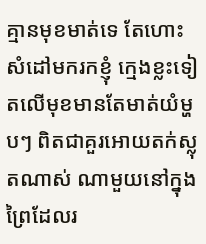គ្មានមុខមាត់ទេ តែហោះសំដៅមករកខ្ញុំ ក្មេងខ្លះទៀតលើមុខមានតែមាត់យំម្ហបៗ ពិតជាគួរអោយតក់ស្លុតណាស់ ណាមួយនៅក្នុងព្រៃដែលរ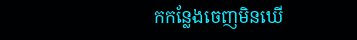កកន្លែងចេញមិនឃើ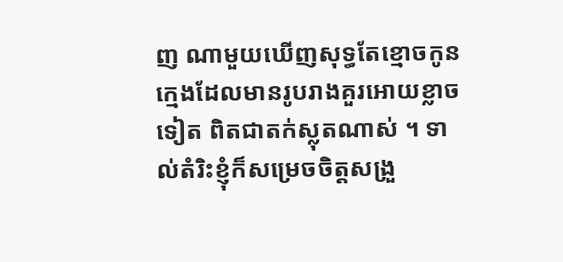ញ ណាមួយឃើញសុទ្ធតែខ្មោចកូនក្មេងដែលមានរូបរាងគួរអោយខ្លាចទៀត ពិតជាតក់ស្លុតណាស់ ។ ទាល់តំរិះខ្ញុំក៏សម្រេចចិត្តសង្រួ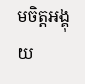មចិត្តអង្គុយ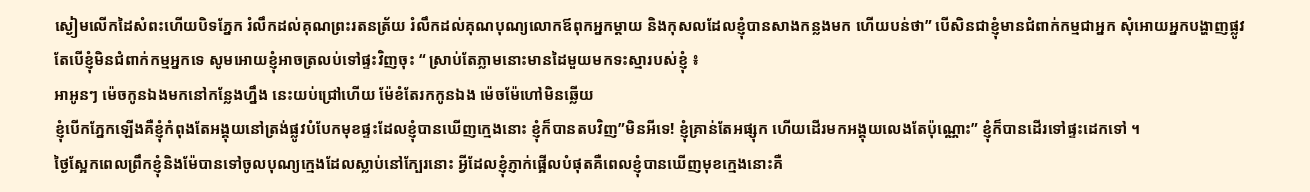ស្ងៀមលើកដៃសំពះហើយបិទភ្នែក រំលឹកដល់គុណព្រះរតនត្រ័យ រំលឹកដល់គុណបុណ្យលោកឪពុកអ្នកម្ដាយ និងកុសលដែលខ្ញុំបានសាងកន្លងមក ហើយបន់ថា” បើសិនជាខ្ញុំមានជំពាក់កម្មជាអ្នក សុំអោយអ្នកបង្ហាញផ្លូវ តែបើខ្ញុំមិនជំពាក់កម្មអ្នកទេ សូមអោយខ្ញុំអាចត្រលប់ទៅផ្ទះវិញចុះ “ ស្រាប់តែភ្លាមនោះមានដៃមួយមកទះស្មារបស់ខ្ញុំ ៖
អាអូនៗ ម៉េចកូនឯងមកនៅកន្លែងហ្នឹង នេះយប់ជ្រៅហើយ ម៉ែខំតែរកកូនឯង ម៉េចម៉ែហៅមិនឆ្លើយ
ខ្ញុំបើកភ្នែកឡើងគឺខ្ញុំកំពុងតែអង្គុយនៅត្រង់ផ្លូវបំបែកមុខផ្ទះដែលខ្ញុំបានឃើញក្មេងនោះ ខ្ញុំក៏បានតបវិញ”មិនអីទេ! ខ្ញុំគ្រាន់តែអផ្សុក ហើយដើរមកអង្គុយលេងតែប៉ុណ្ណោះ” ខ្ញុំក៏បានដើរទៅផ្ទះដេកទៅ ។
ថ្ងៃស្អែកពេលព្រឹកខ្ញុំនិងម៉ែបានទៅចូលបុណ្យក្មេងដែលស្លាប់នៅក្បែរនោះ អ្វីដែលខ្ញុំភ្ញាក់ផ្អើលបំផុតគឺពេលខ្ញុំបានឃើញមុខក្មេងនោះគឺ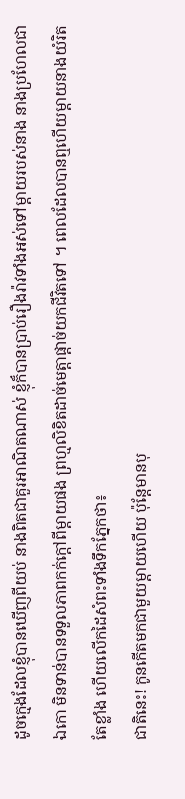ដូចក្មេងដែលខ្ញុំបានឃើញពីយប់ នាងពិតជាគួរអាណិតណាស់ ខ្ញុំក៏បានប្រាប់រឿងរ៉ាវទាំងអស់ទៅម្ដាយរបស់នាង នាងប្រហែលជាឯកោ មិនទាន់បានទទួលភាពកក់ក្ដៅពីម្ដាយផង ព្រហ្មលិខិតដាច់មេត្តាផ្ដាច់យកជីវិតទៅ ។ ពេលដែលបានឮហើយម្ដាយនាងយំរិតតែខ្លាំង ហើយលើកដៃសំពះទាំងទឹកភ្នែកថា៖
ជាតិនេះ! កូនកើតមកជាមួយម្ដាយហើយ ប៉ុន្ដែមានបុ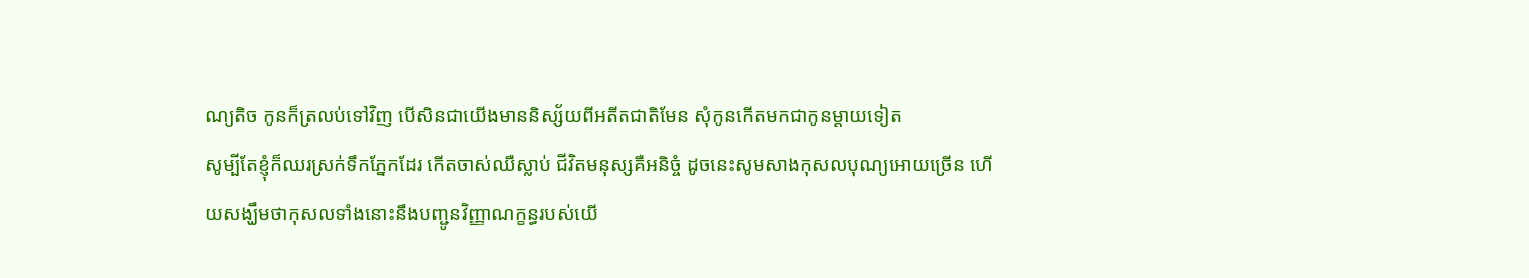ណ្យតិច កូនក៏ត្រលប់ទៅវិញ បើសិនជាយើងមាននិស្ស័យពីអតីតជាតិមែន សុំកូនកើតមកជាកូនម្ដាយទៀត
សូម្បីតែខ្ញុំក៏ឈរស្រក់ទឹកភ្នែកដែរ កើតចាស់ឈឺស្លាប់ ជីវិតមនុស្សគឺអនិច្ចំ ដូចនេះសូមសាងកុសលបុណ្យអោយច្រើន ហើយសង្ឃឹមថាកុសលទាំងនោះនឹងបញ្ជូនវិញ្ញាណក្ខន្ធរបស់យើ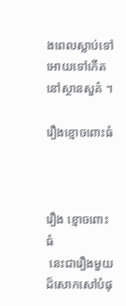ងពេលស្លាប់ទៅ   អោយទៅកើតនៅស្ថានសួគ៌ ។

រឿងខ្មោចពោះធំ



រឿង ខ្មោចពោះធំ
 នេះជារឿងមួយដ៏សោកសៅបំផុ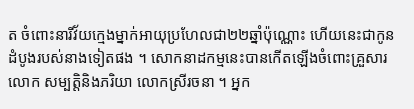ត ចំពោះនារីវ័យក្មេងម្នាក់អាយុប្រហែលជា២២ឆ្នាំប៉ុណ្ណោះ ហើយនេះជាកូនដំបូងរបស់នាងទៀតផង ។ សោកនាដកម្មនេះបានកើតឡើងចំពោះគ្រួសារលោក សម្បត្តិនិងភរិយា លោកស្រីរចនា ។ អ្នក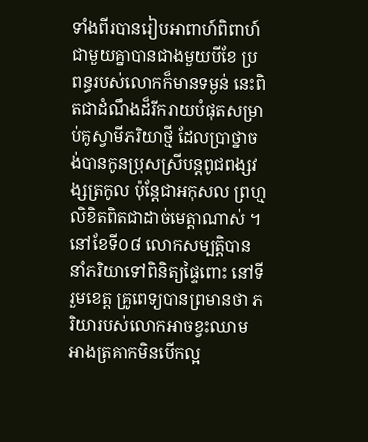ទាំងពីរបានរៀបអាពាហ៍ពិពាហ៍ជាមួយគ្នាបានជាងមួយបីខែ ប្រពន្ធរបស់លោកក៏មានទម្ងន់ នេះពិតជាដំណឹងដ៏រីករាយបំផុតសម្រាប់គូស្វាមីភរិយាថ្មី ដែលប្រាថ្នាចង់បានកូនប្រុសស្រីបន្ដពូជពង្សវង្សត្រកូល ប៉ុន្ដែជាអកុសល ព្រហ្មលិខិតពិតជាដាច់មេត្តាណាស់ ។ នៅខែទី០៨ លោកសម្បតិ្តបាននាំភរិយាទៅពិនិត្យផ្ទៃពោះ នៅទីរួមខេត្ត គ្រូពេទ្យបានព្រមានថា ភរិយារបស់លោកអាចខ្វះឈាម អាងត្រគាកមិនបើកល្អ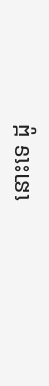នោះទេ ដូ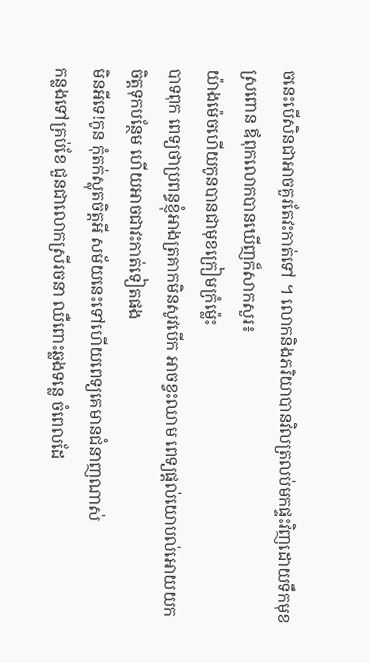ចនេះបើសិនជាអាចគួរតែវះកាត់ទៅ ។ លោកនិងភរិយាបានវិលត្រលប់មកផ្ទះវិញដោយទឹកមុខស្រពោន ឪពុកលោកបានឃើញក៏សាកសួរ៖
យ៉ាងម៉េចហើយកូនបានជាមុខក្រៀមក្រំម្ល៉េះ
បាទពុក ពេទ្យថាប្រពន្ធខ្ញុំអាងត្រគាកមិនសូវបើក អាចខ្វះឈាម ពេទ្យផ្ដល់យោបល់អោយយកចិត្តទុកបន្ថែម ហើយអាចជាវះកាត់ទៀតផង
មិនអីទេ!កូន កុំតក់ស្លុតចិត្តអី សម័យនេះទៅហើយពេទ្យគេមានជំនាញណាស់
កន្លងទៅគ្រប់ខែ ជួនជាលោកស្រីរចនា ឈឺពោះឆ្លងទន្លេ ចំពេលដែ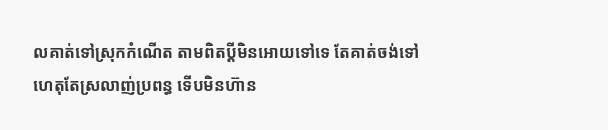លគាត់ទៅស្រុកកំណើត តាមពិតប្ដីមិនអោយទៅទេ តែគាត់ចង់ទៅ ហេតុតែស្រលាញ់ប្រពន្ធ ទើបមិនហ៊ាន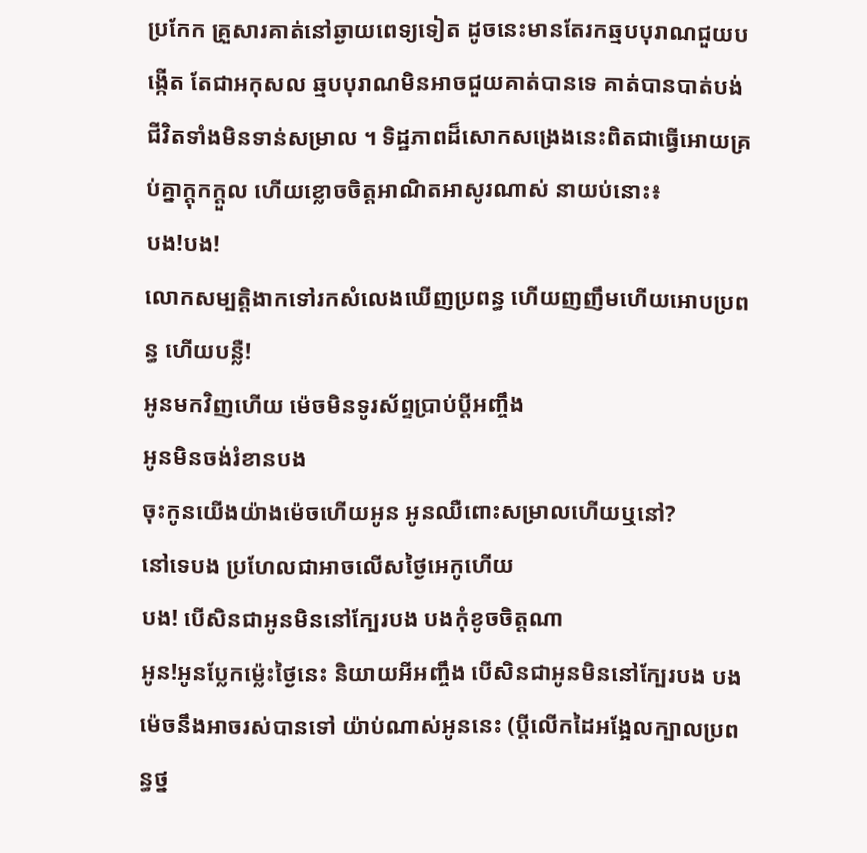ប្រកែក គ្រួសារគាត់នៅឆ្ងាយពេទ្យទៀត ដូចនេះមានតែរកឆ្មបបុរាណជួយបង្កើត តែជាអកុសល ឆ្មបបុរាណមិនអាចជួយគាត់បានទេ គាត់បានបាត់បង់ជីវិតទាំងមិនទាន់សម្រាល ។ ទិដ្ឋភាពដ៏សោកសង្រេងនេះពិតជាធ្វើអោយគ្រប់គ្នាក្ដុកក្ដួល ហើយខ្លោចចិត្តអាណិតអាសូរណាស់ នាយប់នោះ៖
បង!បង!
លោកសម្បត្តិងាកទៅរកសំលេងឃើញប្រពន្ធ ហើយញញឹមហើយអោបប្រពន្ធ ហើយបន្លឺ!
អូនមកវិញហើយ ម៉េចមិនទូរស័ព្ទប្រាប់ប្ដីអញ្ចឹង
អូនមិនចង់រំខានបង
ចុះកូនយើងយ៉ាងម៉េចហើយអូន អូនឈឺពោះសម្រាលហើយឬនៅ?
នៅទេបង ប្រហែលជាអាចលើសថ្ងៃអេកូហើយ
បង! បើសិនជាអូនមិននៅក្បែរបង បងកុំខូចចិត្តណា
អូន!អូនប្លែកម៉្លេះថ្ងៃនេះ និយាយអីអញ្ចឹង បើសិនជាអូនមិននៅក្បែរបង បងម៉េចនឹងអាចរស់បានទៅ យ៉ាប់ណាស់អូននេះ (ប្ដីលើកដៃអង្អែលក្បាលប្រពន្ធថ្ន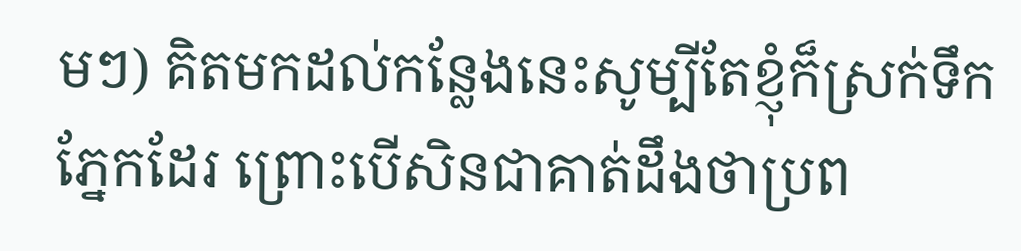មៗ) គិតមកដល់កន្លែងនេះសូម្បីតែខ្ញុំក៏ស្រក់ទឹកភ្នែកដែរ ព្រោះបើសិនជាគាត់ដឹងថាប្រព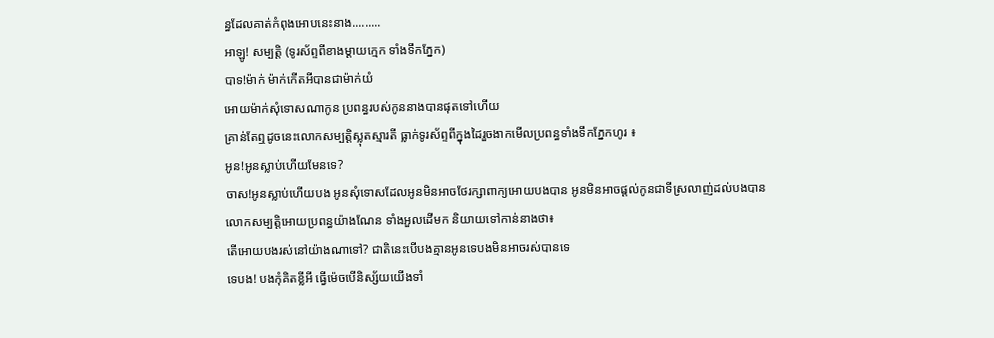ន្ធដែលគាត់កំពុងអោបនេះនាង.........
អាឡូ! សម្បត្តិ (ទូរស័ព្ទពីខាងម្ដាយក្មេក ទាំងទឹកភ្នែក)
បាទ!ម៉ាក់ ម៉ាក់កើតអីបានជាម៉ាក់យំ
អោយម៉ាក់សុំទោសណាកូន ប្រពន្ធរបស់កូននាងបានផុតទៅហើយ
គ្រាន់តែឮដូចនេះលោកសម្បត្តិស្លុតស្មារតី ធ្លាក់ទូរស័ព្ទពីក្នុងដៃរួចងាកមើលប្រពន្ធទាំងទឹកភ្នែកហូរ ៖
អូន!អូនស្លាប់ហើយមែនទេ?
ចាស!អូនស្លាប់ហើយបង អូនសុំទោសដែលអូនមិនអាចថែរក្សាពាក្យអោយបងបាន អូនមិនអាចផ្ដល់កូនជាទីស្រលាញ់ដល់បងបាន
លោកសម្បតិ្តអោយប្រពន្ធយ៉ាងណែន ទាំងអួលដើមក និយាយទៅកាន់នាងថា៖
តើអោយបងរស់នៅយ៉ាងណាទៅ? ជាតិនេះបើបងគ្មានអូនទេបងមិនអាចរស់បានទេ
ទេបង! បងកុំគិតខ្លីអី ធ្វើម៉េចបើនិស្ស័យយើងទាំ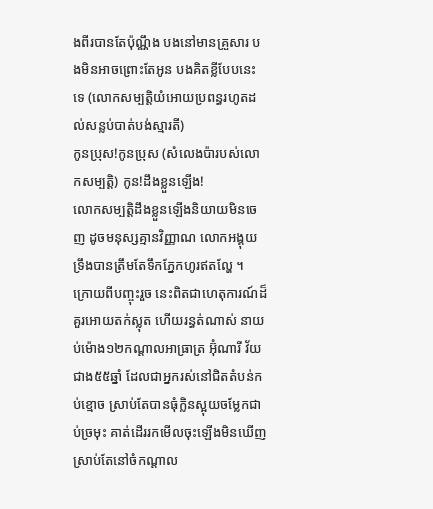ងពីរបានតែប៉ុណ្ណឹង បងនៅមានគ្រួសារ បងមិនអាចព្រោះតែអូន បងគិតខ្លីបែបនេះទេ (លោកសម្បតិ្តយំអោយប្រពន្ធរហូតដល់សន្លប់បាត់បង់ស្មារតី)
កូនប្រុស!កូនប្រុស (សំលេងប៉ារបស់លោកសម្បតិ្ត) កូន!ដឹងខ្លួនឡើង!
លោកសម្បតិ្តដឹងខ្លួនឡើងនិយាយមិនចេញ ដូចមនុស្សគ្មានវិញ្ញាណ លោកអង្គុយទ្រឹងបានត្រឹមតែទឹកភ្នែកហូរឥតល្ហែ ។
ក្រោយពីបញ្ចុះរួច នេះពិតជាហេតុការណ៍ដ៏គួរអោយតក់ស្លុត ហើយរន្ធត់ណាស់ នាយប់ម៉ោង១២កណ្ដាលអាធ្រាត្រ អ៊ុំណារី វ័យជាង៥៥ឆ្នាំ ដែលជាអ្នករស់នៅជិតតំបន់កប់ខ្មោច ស្រាប់តែបានធុំក្លិនស្អុយចម្លែកជាប់ច្រមុះ គាត់ដើររកមើលចុះឡើងមិនឃើញ ស្រាប់តែនៅចំកណ្ដាល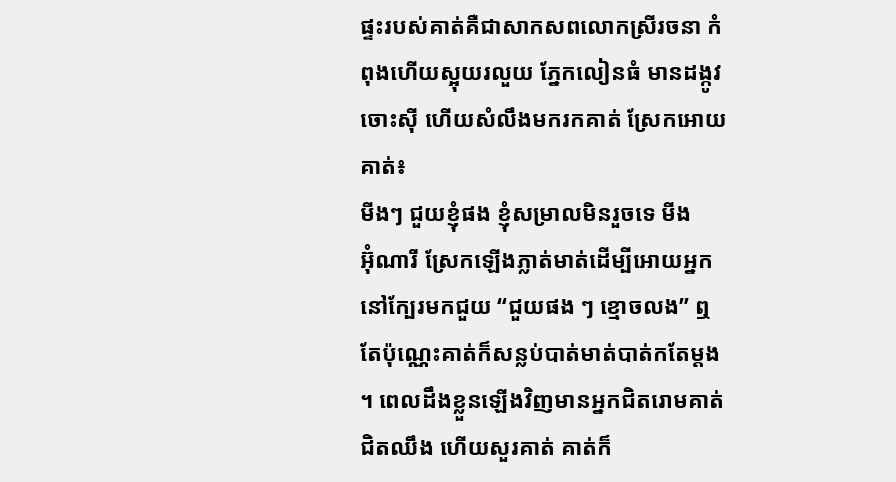ផ្ទះរបស់គាត់គឺជាសាកសពលោកស្រីរចនា កំពុងហើយស្អុយរលួយ ភ្នែកលៀនធំ មានដង្កូវចោះស៊ី ហើយសំលឹងមករកគាត់ ស្រែកអោយគាត់៖
មីងៗ ជួយខ្ញុំផង ខ្ញុំសម្រាលមិនរួចទេ មីង
អ៊ុំណារី ស្រែកឡើងភ្លាត់មាត់ដើម្បីអោយអ្នកនៅក្បែរមកជួយ “ជួយផង ៗ ខ្មោចលង” ឮតែប៉ុណ្ណេះគាត់ក៏សន្លប់បាត់មាត់បាត់កតែម្ដង ។ ពេលដឹងខ្លួនឡើងវិញមានអ្នកជិតរោមគាត់ជិតឈឹង ហើយសួរគាត់ គាត់ក៏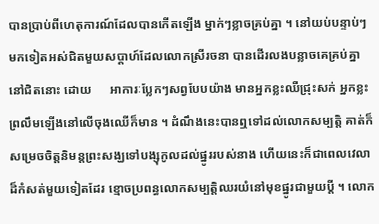បានប្រាប់ពីហេតុការណ៍ដែលបានកើតឡើង ម្នាក់ៗខ្លាចគ្រប់គ្នា ។ នៅយប់បន្ទាប់ៗមកទៀតអស់ជិតមួយសប្ដាហ៍ដែលលោកស្រីរចនា បានដើរលងបន្លាចគេគ្រប់គ្នានៅជិតនោះ ដោយ      អាការៈប្លែកៗសព្វបែបយ៉ាង មានអ្នកខ្លះឈឺជ្រុះសក់ អ្នកខ្លះព្រលឹមឡើងនៅលើចុងឈើក៏មាន ។ ដំណឹងនេះបានឮទៅដល់លោកសម្បតិ្ត គាត់ក៏សម្រេចចិត្តនិមន្ដព្រះសង្ឃទៅបង្សុកូលដល់ផ្នូររបស់នាង ហើយនេះក៏ជាពេលវេលាដ៏កំសត់មួយទៀតដែរ ខ្មោចប្រពន្ធលោកសម្បត្តិឈរយំនៅមុខផ្នូរជាមួយប្ដី ។ លោក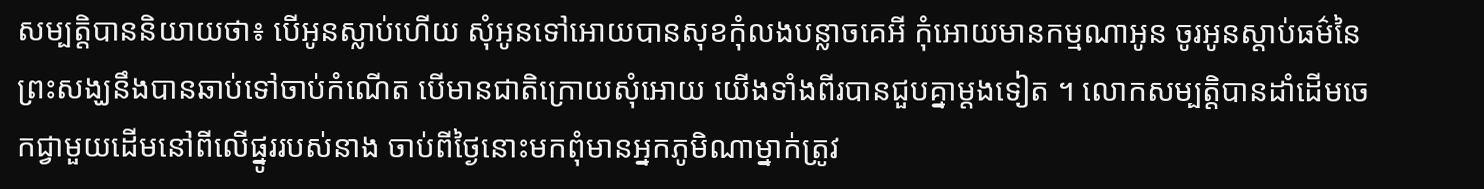សម្បត្តិបាននិយាយថា៖ បើអូនស្លាប់ហើយ សុំអូនទៅអោយបានសុខកុំលងបន្លាចគេអី កុំអោយមានកម្មណាអូន ចូរអូនស្ដាប់ធម៌នៃព្រះសង្ឃនឹងបានឆាប់ទៅចាប់កំណើត បើមានជាតិក្រោយសុំអោយ យើងទាំងពីរបានជួបគ្នាម្ដងទៀត ។ លោកសម្បត្តិបានដាំដើមចេកជ្វាមួយដើមនៅពីលើផ្នូររបស់នាង ចាប់ពីថ្ងៃនោះមកពុំមានអ្នកភូមិណាម្នាក់ត្រូវ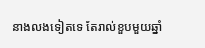នាងលងទៀតទេ តែរាល់ខួបមួយឆ្នាំ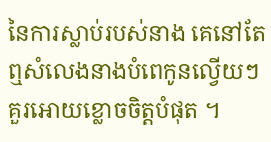នៃការស្លាប់របស់នាង គេនៅតែឮសំលេងនាងបំពេកូនល្វើយៗ គួរអោយខ្លោចចិត្តបំផុត ។